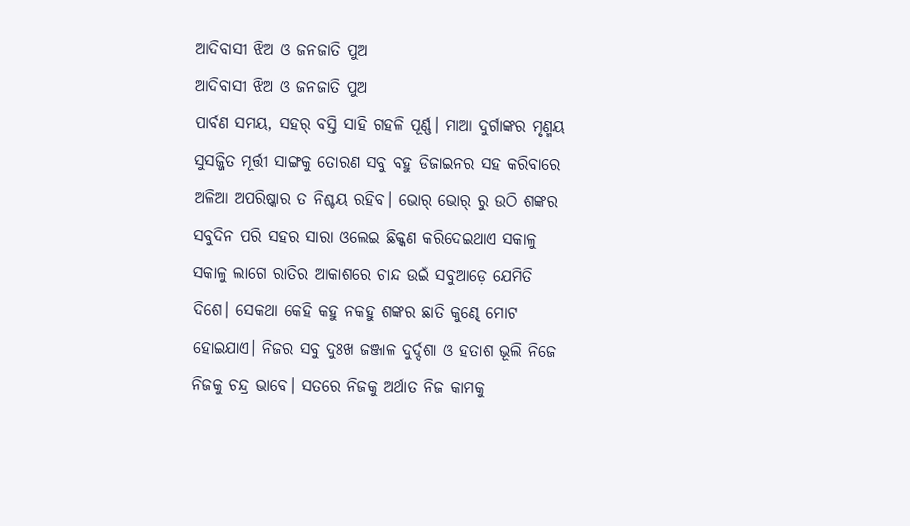ଆଦିବାସୀ ଝିଅ ଓ ଜନଜାତି ପୁଅ
ଆଦିବାସୀ ଝିଅ ଓ ଜନଜାତି ପୁଅ
ପାର୍ବଣ ସମୟ, ସହର୍ ବସ୍ତି ସାହି ଗହଳି ପୂର୍ଣ୍ଣ। ମାଆ ଦୁର୍ଗାଙ୍କର ମୃଣ୍ମୟ ସୁସଜ୍ଜିତ ମୂର୍ତ୍ତୀ ସାଙ୍ଗକୁ ତୋରଣ ସବୁ ବହୁ ଡିଜାଇନର ସହ କରିବାରେ ଅଳିଆ ଅପରିଷ୍କାର ତ ନିଶ୍ଚୟ ରହିବ। ଭୋର୍ ଭୋର୍ ରୁ ଉଠି ଶଙ୍କର ସବୁଦିନ ପରି ସହର ସାରା ଓଲେଇ ଛିକ୍କଣ କରିଦେଇଥାଏ ସକାଳୁ ସକାଳୁ ଲାଗେ ରାତିର ଆକାଶରେ ଚାନ୍ଦ ଉଇଁ ସବୁଆଡ଼େ ଯେମିତି ଦିଶେ। ସେକଥା କେହି କହୁ ନକହୁ ଶଙ୍କର ଛାତି କୁଣ୍ଢେ ମୋଟ ହୋଇଯାଏ। ନିଜର ସବୁ ଦୁଃଖ ଜଞ୍ଜାଳ ଦୁର୍ଦ୍ଦଶା ଓ ହତାଶ ଭୂଲି ନିଜେ ନିଜକୁ ଚନ୍ଦ୍ର ଭାବେ। ସତରେ ନିଜକୁ ଅର୍ଥାତ ନିଜ କାମକୁ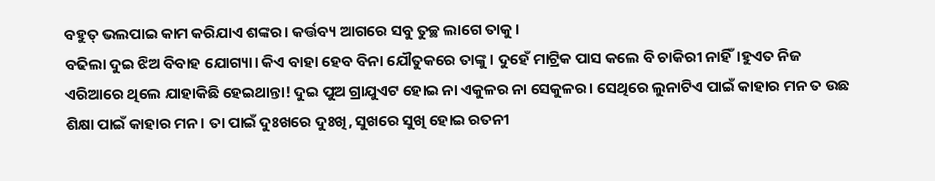ବହୁତ୍ ଭଲପାଇ କାମ କରିଯାଏ ଶଙ୍କର। କର୍ତ୍ତବ୍ୟ ଆଗରେ ସବୁ ତୁଚ୍ଛ ଲାଗେ ତାକୁ।
ବଢିଲା ଦୁଇ ଝିଅ ବିବାହ ଯୋଗ୍ୟା। କିଏ ବାହା ହେବ ବିନା ଯୌତୁକରେ ତାଙ୍କୁ। ଦୁହେଁ ମାଟ୍ରିକ ପାସ କଲେ ବି ଚାକିରୀ ନାହିଁ।ହୁଏତ ନିଜ ଏରିଆରେ ଥିଲେ ଯାହାକିଛି ହେଇଥାନ୍ତା! ଦୁଇ ପୁଅ ଗ୍ରାଯୁଏଟ ହୋଇ ନା ଏକୁଳର ନା ସେକୁଳର। ସେଥିରେ ଲୁନାଟିଏ ପାଇଁ କାହାର ମନ ତ ଉଛ ଶିକ୍ଷା ପାଇଁ କାହାର ମନ। ତା ପାଇଁ ଦୁଃଖରେ ଦୁଃଖି, ସୁଖରେ ସୁଖି ହୋଇ ରତନୀ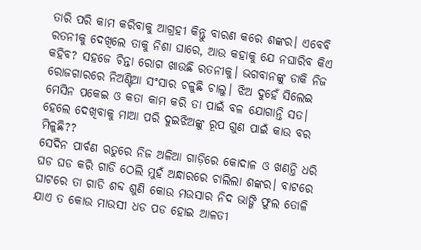ତାରି ପରି କାମ କରିବାକୁ ଆଗ୍ରହୀ କିନ୍ତୁ ବାରଣ କରେ ଶଙ୍କର। ଏବେବି ରତନୀକୁ ଦେଖିଲେ ତାକୁ ନିଶା ଘାରେ, ଆଉ କହାକୁ ଯେ ନଘାରିବ କିଏ କହିବ? ସହଜେ ଚିନ୍ତା ରୋଗ ଖାଉଛି ରତନୀକୁ। ଭଗବାନଙ୍କୁ ଡାକି ନିଜ ରୋଜଗାରରେ ନିଅଣ୍ଟିଆ ସଂସାର ଚଳୁଛି ଚାଲୁ। ଝିଅ ଦୁହେଁ ସିଲେଇ ମେସିନ ପକେଇ ଓ କତା କାମ କରି ତା ପାଇଁ ବଳ ଯୋଗାନ୍ତି ସତ। ହେଲେ ଦେଖିବାକୁ ମାଆ ପରି ଦୁଇଝିଅଙ୍କୁ ରୂପ ଗୁଣ ପାଇଁ କାଉ ବର ମିଳୁଛି??
ସେଦିନ ପାର୍ବଣ ଋତୁରେ ନିଜ ଅଳିଆ ଗାଡ଼ିରେ କୋଦାଳ ଓ ଖଣନ୍ତି ଧରି ଘଡ ଘଡ କରି ଗାଡି ଠେଲି ମୁହଁ ଅନ୍ଧାରରେ ଚାଲିଲା ଶଙ୍କର। ବାଟରେ ଘାଟରେ ତା ଗାଡି ଶବ୍ଦ ଶୁଣି କୋଉ ମଉସାର ନିଦ ଭାଙ୍ଗି ଫୁଲ ତୋଳି ଯାଏ ତ କୋଉ ମାଉସୀ ଧଡ ପଡ ହୋଇ ଆଳତୀ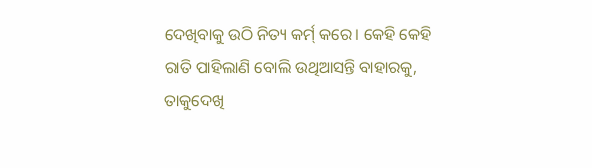ଦେଖିବାକୁ ଉଠି ନିତ୍ୟ କର୍ମ୍ କରେ। କେହି କେହି ରାତି ପାହିଲାଣି ବୋଲି ଉଥିଆସନ୍ତି ବାହାରକୁ, ତାକୁଦେଖି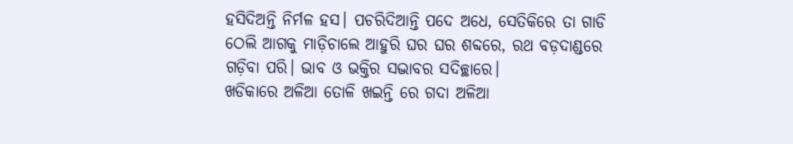ହସିଦିଅନ୍ତି ନିର୍ମଳ ହସ। ପଚରିଦିଆନ୍ତି ପଦେ ଅଧେ, ସେତିକିରେ ତା ଗାଡି ଠେଲି ଆଗକୁ ମାଡ଼ିଚାଲେ ଆହୁରି ଘର ଘର ଶବ୍ଦରେ, ରଥ ବଡ଼ଦାଣ୍ଡରେ ଗଡ଼ିବା ପରି। ଭାବ ଓ ଭକ୍ତିର ସଦ୍ଭାବର ସଦିଚ୍ଛାରେ।
ଖଡିକାରେ ଅଳିଆ ତୋଳି ଖଇନ୍ତି ରେ ଗଦା ଅଳିଆ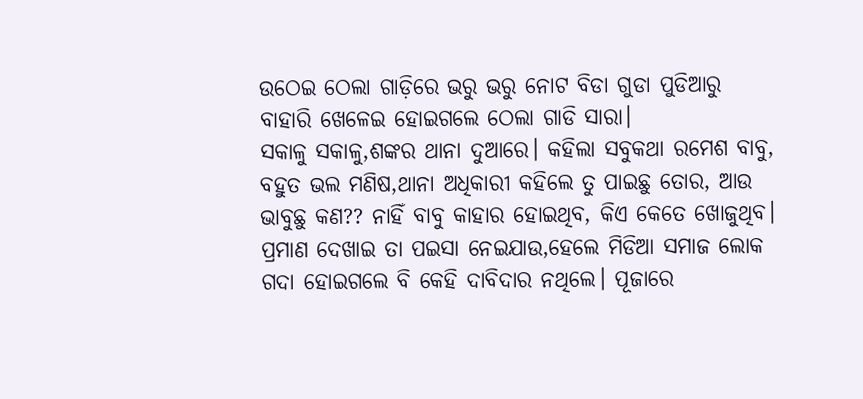ଉଠେଇ ଠେଲା ଗାଡ଼ିରେ ଭରୁ ଭରୁ ନୋଟ ବିଡା ଗୁଡା ପୁଡିଆରୁ ବାହାରି ଖେଳେଇ ହୋଇଗଲେ ଠେଲା ଗାଡି ସାରା।
ସକାଳୁ ସକାଳୁ,ଶଙ୍କର ଥାନା ଦୁଆରେ। କହିଲା ସବୁକଥା ରମେଶ ବାବୁ, ବହୁତ ଭଲ ମଣିଷ,ଥାନା ଅଧିକାରୀ କହିଲେ ତୁ ପାଇଛୁ ତୋର, ଆଉ ଭାବୁଛୁ କଣ?? ନାହିଁ ବାବୁ କାହାର ହୋଇଥିବ, କିଏ କେତେ ଖୋଜୁଥିବ। ପ୍ରମାଣ ଦେଖାଇ ତା ପଇସା ନେଇଯାଉ,ହେଲେ ମିଡିଆ ସମାଜ ଲୋକ ଗଦା ହୋଇଗଲେ ବି କେହି ଦାବିଦାର ନଥିଲେ। ପୂଜାରେ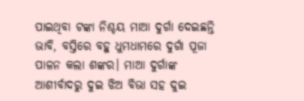ପାଇଥିବା ଟଙ୍କା ନିଶ୍ଚୟ ମାଆ ଦୁର୍ଗା ଦେଇଛନ୍ତି ଭାବି, ବସ୍ତିରେ ବହୁ ଧୁମଧାମରେ ଦୁର୍ଗା ପୂଜା ପାଳନ କଲା ଶଙ୍କର। ମାଆ ଦୁର୍ଗାଙ୍କ ଆଶୀର୍ବାଦରୁ ଦୁଇ ଝିଅ ବିଭା ସହ ଦୁଇ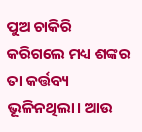ପୁଅ ଚାକିରି କରିଗଲେ ମଧ୍ୟ ଶଙ୍କର ତା କର୍ତ୍ତବ୍ୟ ଭୂଳିନଥିଲା। ଆଉ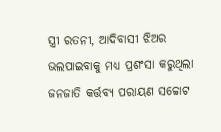ସ୍ତ୍ରୀ ରତନୀ, ଆଦିବାସୀ ଝିଅର ଭଲପାଇବାକୁ ମଧ୍ୟ ପ୍ରଶଂସା କରୁଥିଲା ଜନଜାତି କର୍ତ୍ତବ୍ୟ ପରାୟଣ ସଚ୍ଚୋଟ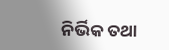ନିର୍ଭିକ ତଥା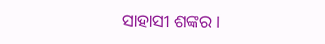ସାହାସୀ ଶଙ୍କର।